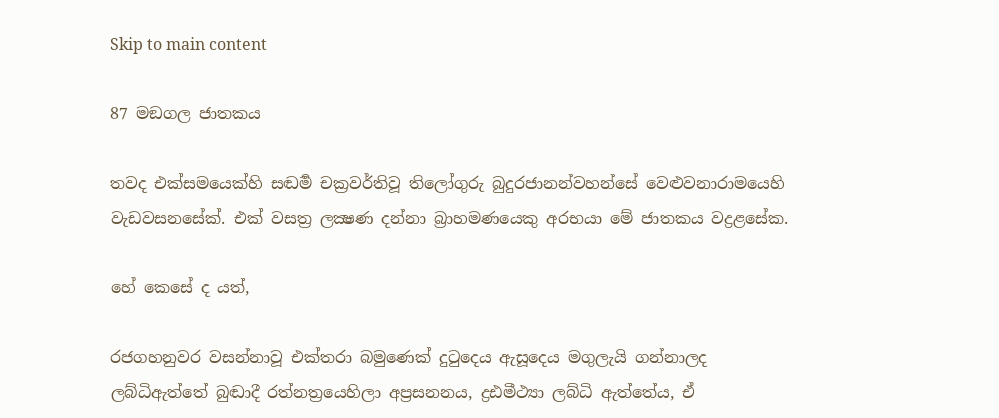Skip to main content

87 මඞගල ජාතකය

තවද එක්සමයෙක්හි සඬර්‍ම චක්‍රවර්තිවූ තිලෝගුරු බුදුරජානන්වහන්සේ වෙළුවනාරාමයෙහි වැඩවසනසේක්. එක් වසත්‍ර ලක්‍ෂණ දන්නා බ්‍රාහමණයෙකු අරභයා මේ ජාතකය වද්‍රළසේක.

හේ කෙසේ ද යත්,

රජගහනුවර වසන්නාවූ එක්තරා බමුණෙක් දුටුදෙය ඇසූදෙය මගුලැයි ගන්නාලද ලබ්ධිඇත්තේ බුඬාදී රත්නත්‍රයෙහිලා අප්‍රසනනය, ද්‍රඪමීථ්‍යා ලබ්ධි ඇත්තේය, ඒ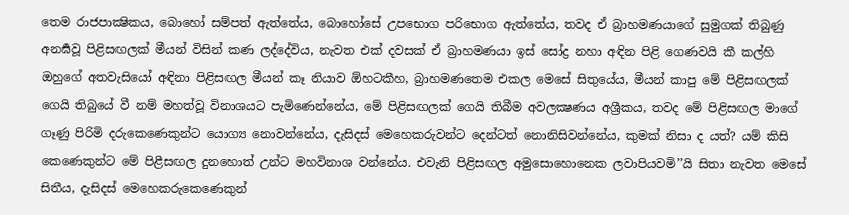තෙම රාජපාක්‍ෂිකය, බොහෝ සම්පත් ඇත්තේය, බොහෝසේ උපභොග පරිභොග ඇත්තේය, තවද ඒ බ්‍රාහමණයාගේ සුමුගක් තිබුණු අනර්‍ඝවූ පිළිසඟලක් මීයන් විසින් කණ ලද්දේවිය, නැවත එක් දවසක් ඒ බ්‍රාහමණයා ඉස් සෝද්‍ර නහා අඳින පිළි ගෙණවයි කී කල්හි ඔහුගේ අතවැසියෝ අඳිනා පිළිසඟල මීයන් කෑ නියාව ඕහටකීහ, බ්‍රාහමණතෙම එකල මෙසේ සිතුයේය, මීයන් කාපු මේ පිළිසඟලක් ගෙයි තිබුයේ වී නම් මහත්වූ විනාශයට පැමිණෙන්නේය, මේ පිළිසඟලක් ගෙයි තිබීම අවලක්‍ෂණය අශ්‍රීකය, තවද මේ පිළිසඟල මාගේ ගෑණු පිරිමි දරුකෙණෙකුන්ට යොග්‍ය නොවන්නේය, දැසිදස් මෙහෙකරුවන්ට දෙන්ටත් නොනිසිවන්නේය, කුමක් නිසා ද යත්? යම් කිසි කෙණෙකුන්ට මේ පිළීසඟල දුනහොත් උන්ට මහවිනාශ වන්නේය. එවැනි පිළිසඟල අමුසොහොනෙක ලවාපියවමි’’යි සිතා නැවත මෙසේ සිතීය, දැසිදස් මෙහෙකරුකෙණෙකුන්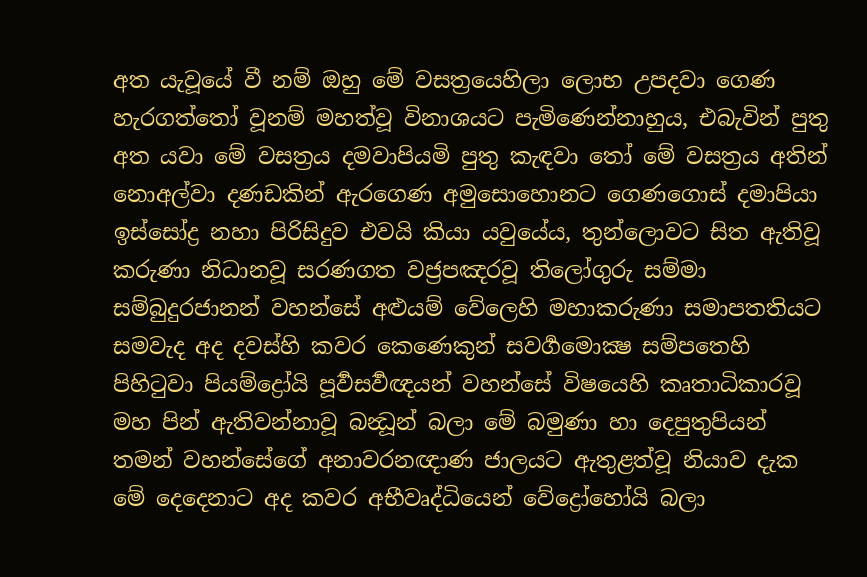අත යැවූයේ වී නම් ඔහු මේ වසත්‍රයෙහිලා ලොභ උපදවා ගෙණ හැරගත්තෝ වූනම් මහත්වූ විනාශයට පැමිණෙන්නාහුය, එබැවින් පුතු අත යවා මේ වසත්‍රය දමවාපියමි පුතු කැඳවා තෝ මේ වසත්‍රය අතින් නොඅල්වා දණඩකින් ඇරගෙණ අමුසොහොනට ගෙණගොස් දමාපියා ඉස්සෝද්‍ර නහා පිරිසිදුව එවයි කියා යවුයේය, තුන්ලොවට සිත ඇතිවූ කරුණා නිධානවූ සරණගත වජ්‍රපඤරවූ තිලෝගුරු සම්මා සම්බුදුරජානන් වහන්සේ අළුයම් වේලෙහි මහාකරුණා සමාපතතියට සමවැද අද දවස්හි කවර කෙණෙකුන් සවර්‍ගමොක්‍ෂ සම්පතෙහි පිහිටුවා පියම්ද්‍රෝයි පූර්‍වසර්‍වඥයන් වහන්සේ විෂයෙහි කෘතාධිකාරවූ මහ පින් ඇතිවන්නාවූ බන්‍ධූන් බලා මේ බමුණා හා දෙපුතුපියන් තමන් වහන්සේගේ අනාවරනඥාණ ජාලයට ඇතුළත්වූ නියාව දැක මේ දෙදෙනාට අද කවර අභීවෘද්ධියෙන් වේද්‍රෝහෝයි බලා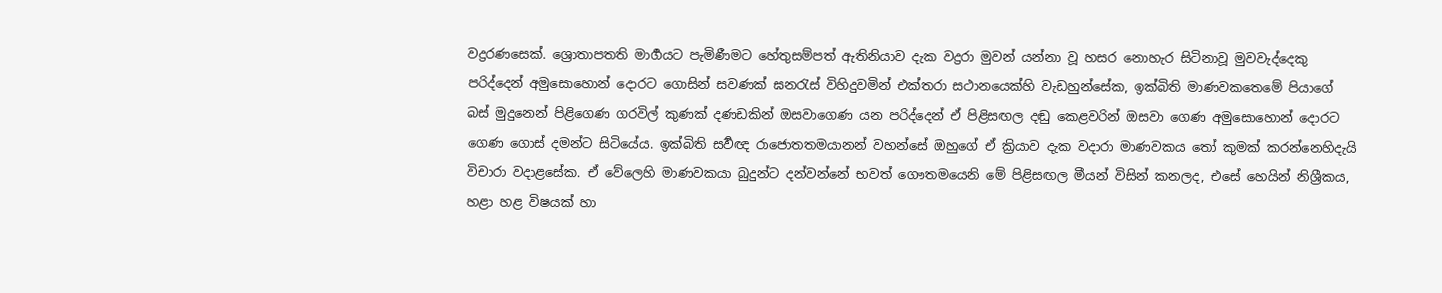වද්‍රරණසෙක්. ශ්‍රොතාපතති මාර්‍ගයට පැමිණීමට හේතුසම්පත් ඇතිනියාව දැක වද්‍රරා මුවන් යන්නා වූ හසර නොහැර සිටිනාවූ මුවවැද්දෙකු පරිද්දෙන් අමුසොහොන් දොරට ගොසින් සවණක් ඝනරැස් විහිදුවමින් එක්තරා සථානයෙක්හි වැඩහුන්සේක, ඉක්බිති මාණවකතෙමේ පියාගේ බස් මුදුනෙන් පිළිගෙණ ගරවිල් කුණක් දණඩකින් ඔසවාගෙණ යන පරිද්දෙන් ඒ පිළිසඟල දඬු කෙළවරින් ඔසවා ගෙණ අමුසොහොන් දොරට ගෙණ ගොස් දමන්ට සිටියේය. ඉක්බිති සර්‍වඥ රාජොතතමයානන් වහන්සේ ඔහුගේ ඒ ක්‍රියාව දැක වදාරා මාණවකය තෝ කුමක් කරන්නෙහිදැයි විචාරා වදාළසේක. ඒ වේලෙහි මාණවකයා බුදුන්ට දන්වන්නේ භවත් ගෞතමයෙනි මේ පිළිසඟල මීයන් විසින් කනලද, එසේ හෙයින් නිශ්‍රීකය, හළා හළ විෂයක් හා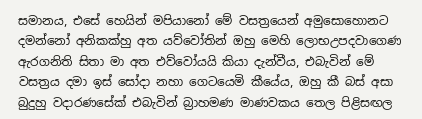සමානය, එසේ හෙයින් මපියානෝ මේ වසත්‍රයෙන් අමුසොහොනට දමන්නෝ අනිකක්හු අත යව්වෝතින් ඔහු මෙහි ලොභඋපදවාගෙණ ඇරගනිති සිතා මා අත එව්වෝයයි කියා දැන්වීය, එබැවින් මේ වසත්‍රය දමා ඉස් සෝදා නහා ගෙටයෙමි කීයේය, ඔහු කී බස් අසා බුදුහු වදාරණසේක් එබැවින් බ්‍රාහමණ මාණවකය තෙල පිළිසඟල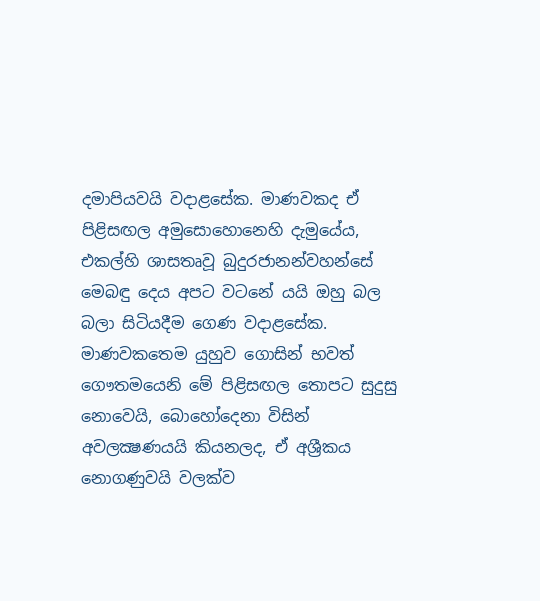දමාපියවයි වදාළසේක. මාණවකද ඒ පිළිසඟල අමුසොහොනෙහි දැමුයේය, එකල්හි ශාසතෘවූ බුදුරජානන්වහන්සේ මෙබඳු දෙය අපට වටනේ යයි ඔහු බල බලා සිටියදීම ගෙණ වදාළසේක. මාණවකතෙම යුහුව ගොසින් භවත් ගෞතමයෙනි මේ පිළිසඟල තොපට සුදුසු නොවෙයි, බොහෝදෙනා විසින් අවලක්‍ෂණයයි කියනලද, ඒ අශ්‍රීකය නොගණුවයි වලක්ව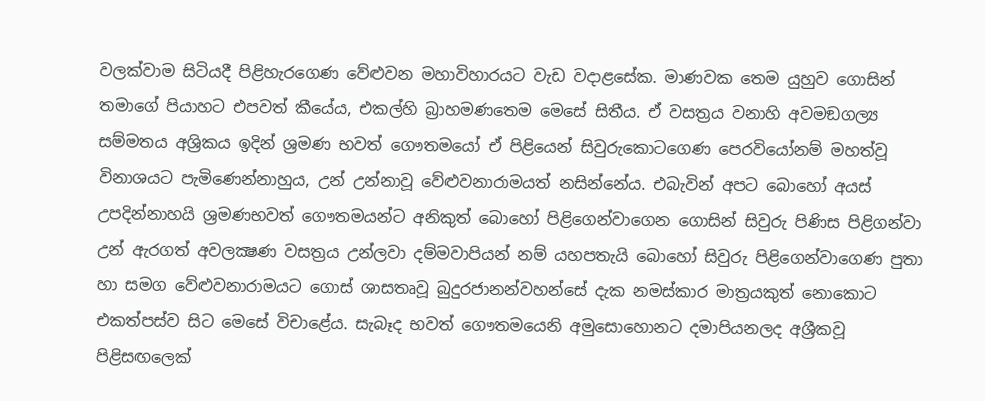වලක්වාම සිටියදී පිළිහැරගෙණ වේළුවන මහාවිහාරයට වැඩ වදාළසේක. මාණවක තෙම යුහුව ගොසින් තමාගේ පියාහට එපවත් කීයේය, එකල්හි බ්‍රාහමණතෙම මෙසේ සිතීය. ඒ වසත්‍රය වනාහි අවමඞගල්‍ය සම්මතය අශ්‍රිකය ඉදින් ශ්‍රමණ භවත් ගෞතමයෝ ඒ පිළියෙන් සිවුරුකොටගෙණ පෙරවියෝනම් මහත්වූ විනාශයට පැමිණෙන්නාහුය, උන් උන්නාවූ වේළුවනාරාමයත් නසින්නේය. එබැවින් අපට බොහෝ අයස් උපදින්නාහයි ශ්‍රමණභවත් ගෞතමයන්ට අනිකුත් බොහෝ පිළිගෙන්වාගෙන ගොසින් සිවුරු පිණිස පිළිගන්වා උන් ඇරගත් අවලක්‍ෂණ වසත්‍රය උන්ලවා දම්මවාපියන් නම් යහපතැයි බොහෝ සිවුරු පිළිගෙන්වාගෙණ පුතා හා සමග වේළුවනාරාමයට ගොස් ශාසතෘවූ බුදුරජානන්වහන්සේ දැක නමස්කාර මාත්‍රයකුත් නොකොට එකත්පස්ව සිට මෙසේ විචාළේය. සැබෑද භවත් ගෞතමයෙනි අමුසොහොනට දමාපියනලද අශ්‍රීකවූ පිළිසඟලෙක්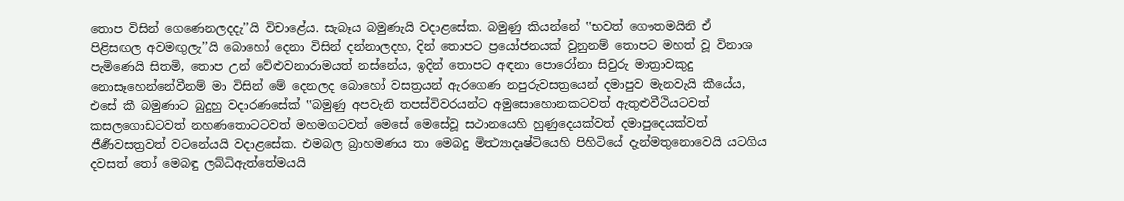තොප විසින් ගෙණෙනලදදැ’’යි විචාළේය. සැබෑය බමුණැයි වදාළසේක. බමුණු කියන්නේ ‛‛භවත් ගෞතමයිනි ඒ පිළිසඟල අවමඟුලැ’’යි බොහෝ දෙනා විසින් දන්නාලදහ, දින් තොපට ප්‍රයෝජනයක් වුනුනම් තොපට මහත් වූ විනාශ පැමිණෙයි සිතමි, තොප උන් වේළුවනාරාමයත් නස්නේය, ඉදින් තොපට අඳනා පොරෝනා සිවුරු මාත්‍රාවකුදු නොසෑහෙන්නේවීනම් මා විසින් මේ දෙනලද බොහෝ වසත්‍රයන් ඇරගෙණ නපුරුවසත්‍රයෙන් දමාපුව මැනවැයි කීයේය, එසේ කී බමුණාට බුදුහු වදාරණසේක් ‛‛බමුණු අපවැනි තපස්විවරයන්ට අමුසොහොනකටවත් ඇතුළුවීථියටවත් කසලගොඩටවත් නහණතොටටවත් මහමගටවත් මෙසේ මෙසේවූ සථානයෙහි හුණුදෙයක්වත් දමාපුදෙයක්වත් ජීර්‍ණවසත්‍රවත් වටනේයයි වදාළසේක. එමබල බ්‍රාහමණය තා මෙබදු මිත්‍ථ්‍යාදෘෂ්ටියෙහි පිහිටියේ දැන්මතුනොවෙයි යටගිය දවසත් තෝ මෙබඳු ලබ්ධිඇත්තේමයයි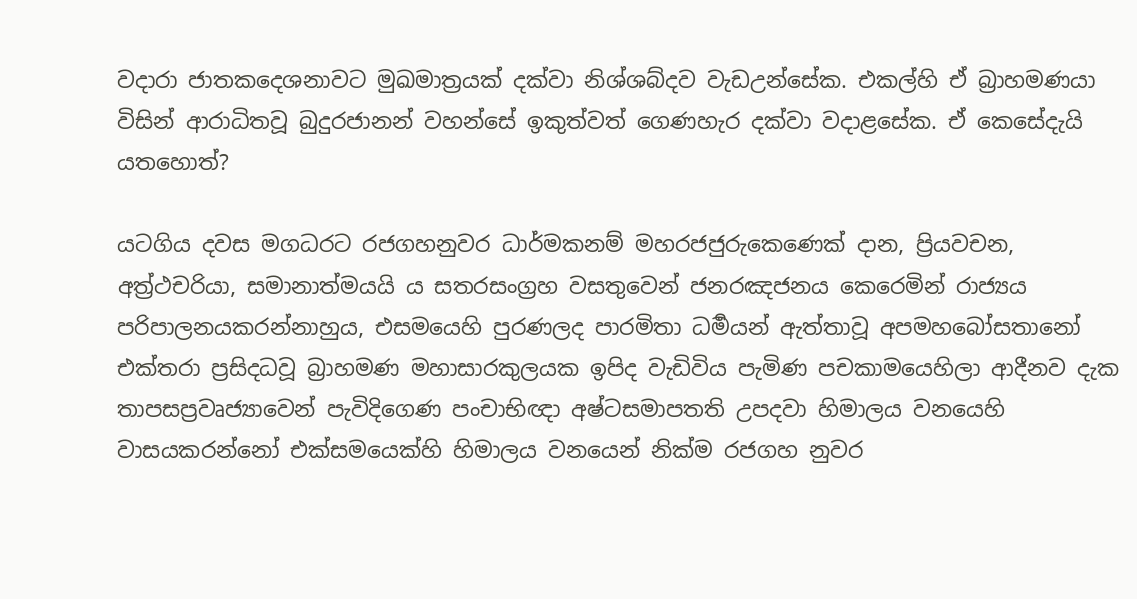වදාරා ජාතකදෙශනාවට මුඛමාත්‍රයක් දක්වා නිශ්ශබ්දව වැඩඋන්සේක. එකල්හි ඒ බ්‍රාහමණයා විසින් ආරාධිතවූ බුදුරජානන් වහන්සේ ඉකුත්වත් ගෙණහැර දක්වා වදාළසේක. ඒ කෙසේදැයි යතහොත්?

යටගිය දවස මගධරට රජගහනුවර ධාර්මකනම් මහරජජුරුකෙණෙක් දාන, ප්‍රියවචන, අත්‍ර්‍ථචරියා, සමානාත්මයයි ය සතරසංග්‍රහ වසතුවෙන් ජනරඤජනය කෙරෙමින් රාජ්‍යය පරිපාලනයකරන්නාහුය, එසමයෙහි පුරණලද පාරමිතා ධර්‍මයන් ඇත්තාවූ අපමහබෝසතානෝ එක්තරා ප්‍රසිදධවූ බ්‍රාහමණ මහාසාරකුලයක ඉපිද වැඩිවිය පැමිණ පචකාමයෙහිලා ආදීනව දැක තාපසප්‍රවෘජ්‍යාවෙන් පැවිදිගෙණ පංචාභිඥා අෂ්ටසමාපතති උපදවා හිමාලය වනයෙහි වාසයකරන්නෝ එක්සමයෙක්හි හිමාලය වනයෙන් නික්ම රජගහ නුවර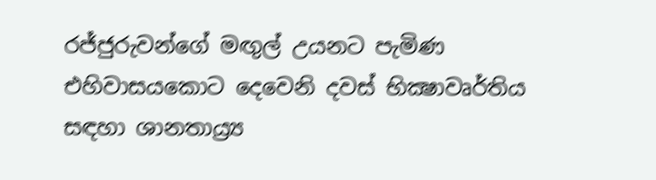රජ්ජුරුවන්ගේ මඟුල් උයනට පැමිණ එහිවාසයකොට දෙවෙනි දවස් භික්‍ෂාවෘර්තිය සඳහා ශානතාය්‍ර්‍ය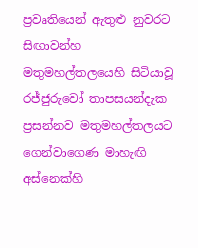ප්‍රවෘතියෙන් ඇතුළු නුවරට සිඟාවන්හ මතුමහල්තලයෙහි සිටියාවූ රජ්ජුරුවෝ තාපසයන්දැක ප්‍රසන්නව මතුමහල්තලයට ගෙන්වාගෙණ මාහැඟි අස්නෙක්හි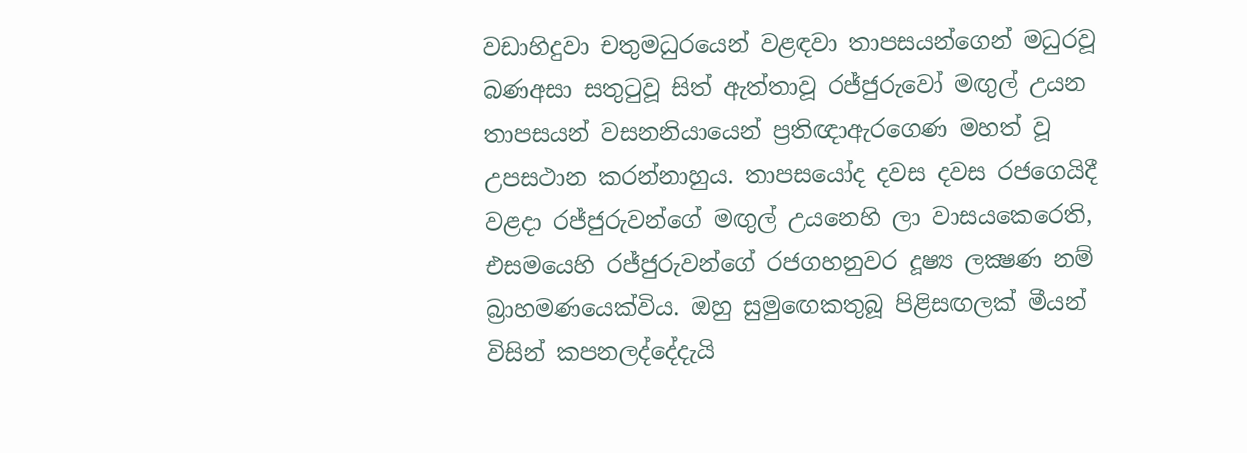වඩාහිදුවා චතුමධුරයෙන් වළඳවා තාපසයන්ගෙන් මධුරවූ බණඅසා සතුටුවූ සිත් ඇත්තාවූ රජ්ජුරුවෝ මඟුල් උයන තාපසයන් වසනනියායෙන් ප්‍රතිඥාඇරගෙණ මහත් වූ උපසථාන කරන්නාහුය. තාපසයෝද දවස දවස රජගෙයිදී වළදා රජ්ජුරුවන්ගේ මඟුල් උයනෙහි ලා වාසයකෙරෙති, එසමයෙහි රජ්ජුරුවන්ගේ රජගහනුවර දූෂ්‍ය ලක්‍ෂණ නම් බ්‍රාහමණයෙක්විය. ඔහු සුමුඟෙකතුබූ පිළිසඟලක් මීයන් විසින් කපනලද්දේදැයි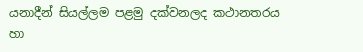යනාදීන් සියල්ලම පළමු දක්වනලද කථානතරය හා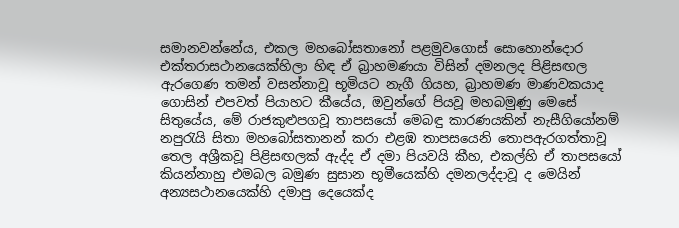සමානවන්නේය, එකල මහබෝසතානෝ පළමුවගොස් සොහොන්දොර එක්තරාසථානයෙක්හිලා හිඳ ඒ බ්‍රාහමණයා විසින් දමනලද පිළිසඟල ඇරගෙණ තමන් වසන්නාවූ භූමියට නැගී ගියහ, බ්‍රාහමණ මාණවකයාද ගොසින් එපවත් පියාහට කීයේය, ඔවුන්ගේ පියවූ මහබමුණු මෙසේ සිතුයේය, මේ රාජකුළුපගවූ තාපසයෝ මෙබඳු කාරණයකින් නැසීගියෝනම් නපුරැයි සිතා මහබෝසතානන් කරා එළඹ තාපසයෙනි තොපඇරගත්තාවූ තෙල අශ්‍රීකවූ පිළිසඟලක් ඇද්ද ඒ දමා පියවයි කීහ, එකල්හි ඒ තාපසයෝ කියන්නාහු එමබල බමුණ සුසාන භූමීයෙක්හි දමනලද්දාවූ ද මෙයින් අන්‍යසථානයෙක්හි දමාපු දෙයෙක්ද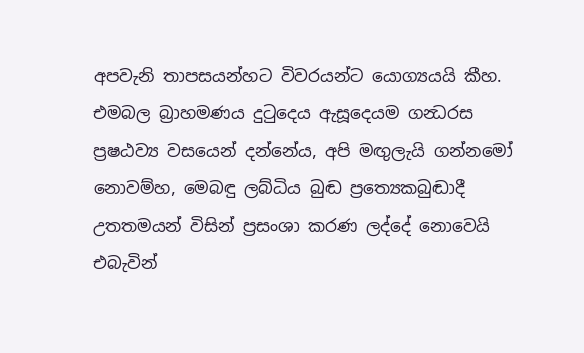අපවැනි තාපසයන්හට විවරයන්ට යොග්‍යයයි කීහ. එමබල බ්‍රාහමණය දුටුදෙය ඇසූදෙයම ගන්‍ධරස ප්‍රෂඨව්‍ය වසයෙන් දන්නේය, අපි මඟුලැයි ගන්නමෝ නොවම්හ, මෙබඳු ලබ්ධිය බුඬ ප්‍රත්‍යෙකබුඬාදී උතතමයන් විසින් ප්‍රසංශා කරණ ලද්දේ නොවෙයි එබැවින්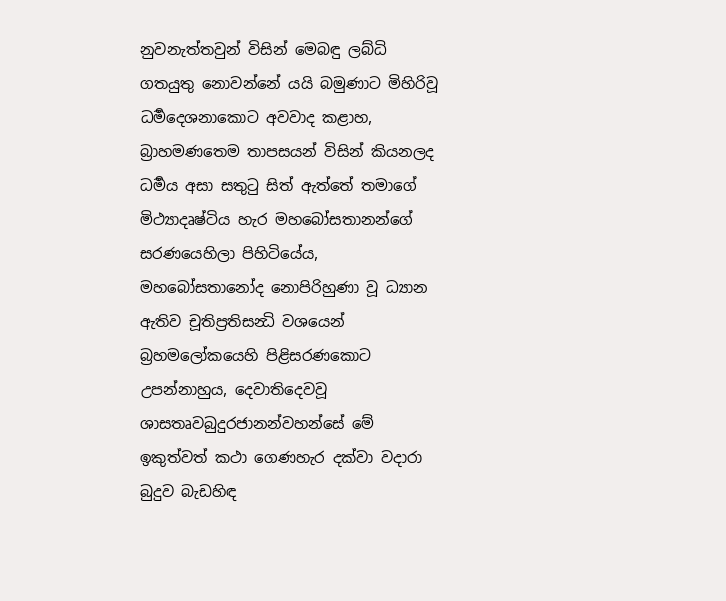නුවනැත්තවුන් විසින් මෙබඳු ලබ්ධි ගතයුතු නොවන්නේ යයි බමුණාට මිහිරිවූ ධර්‍මදෙශනාකොට අවවාද කළාහ, බ්‍රාහමණතෙම තාපසයන් විසින් කියනලද ධර්‍මය අසා සතුටු සිත් ඇත්තේ තමාගේ මිථ්‍යාදෘෂ්ටිය හැර මහබෝසතානන්ගේ සරණයෙහිලා පිහිටියේය, මහබෝසතානෝද නොපිරිහුණා වූ ධ්‍යාන ඇතිව චූතිප්‍රතිසන්‍ධි වශයෙන් බ්‍රහමලෝකයෙහි පිළිසරණකොට උපන්නාහුය, දෙවාතිදෙවවූ ශාසතෘවබුදුරජානන්වහන්සේ මේ ඉකුත්වත් කථා ගෙණහැර දක්වා වදාරා බුදුව බැඩහිඳ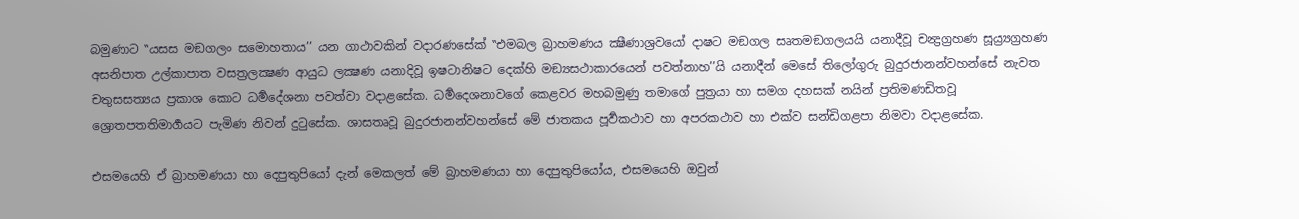බමුණාට ‛‛යසස මඞගලං සමොහතාය’’ යන ගාථාවකින් වදාරණසේක් ‛‛එමබල බ්‍රාහමණය ක්‍ෂීණාශ්‍රවයෝ දාෂට මඞගල සෘතමඞගලයයි යනාදීවූ චන්‍ද්‍රග්‍රහණ සූය්‍ර්‍යග්‍රහණ අසනිපාත උල්කාපාත වසත්‍රලක්‍ෂණ ආයුධ ලක්‍ෂණ යනාදිවූ ඉෂටානිෂට දෙක්හි මඞ්‍යසථාකාරයෙන් පවත්නාහ’’යි යනාදීන් මෙසේ තිලෝගුරු බුදුරජානන්වහන්සේ නැවත චතුසසත්‍යය ප්‍රකාශ කොට ධර්‍මදේශනා පවත්වා වදාළසේක. ධර්‍මදෙශනාවගේ කෙළවර මහබමුණු තමාගේ පුත්‍රයා හා සමග දහසක් නයින් ප්‍රතිමණඩිතවූ ශ්‍රොතපතතිමාර්‍ගයට පැමිණ නිවන් දුටුසේක. ශාසතෘවූ බුදුරජානන්වහන්සේ මේ ජාතකය පූර්‍වකථාව හා අපරකථාව හා එක්ව සන්‍ඩිගළපා නිමවා වදාළසේක.

එසමයෙහි ඒ බ්‍රාහමණයා හා දෙපුතුපියෝ දැන් මෙකලත් මේ බ්‍රාහමණයා හා දෙපුතුපියෝය, එසමයෙහි ඔවුන්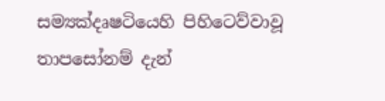සම්‍යක්දෘෂටියෙහි පිහිටෙව්වාවූ තාපසෝනම් දැන්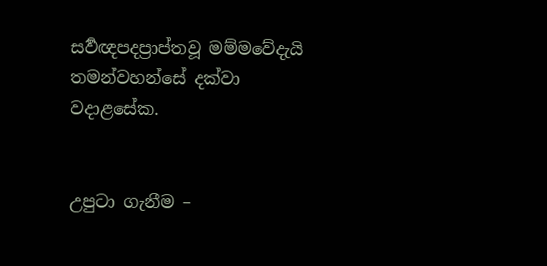සර්‍වඥපදප්‍රාප්තවූ මම්මවේදැයි තමන්වහන්සේ දක්වා වදාළසේක.


උපුටා ගැනීම –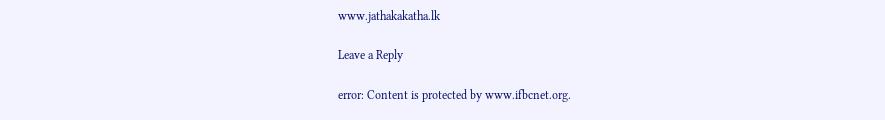www.jathakakatha.lk

Leave a Reply

error: Content is protected by www.ifbcnet.org.